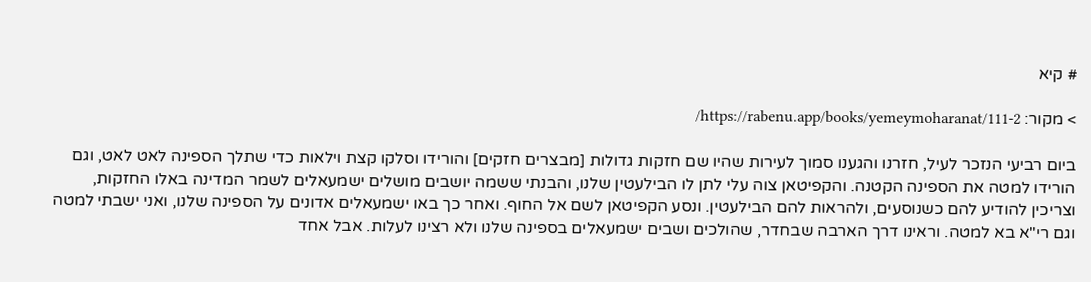# קיא

> מקור: https://rabenu.app/books/yemeymoharanat/111-2/

ביום רביעי הנזכר לעיל, חזרנו והגענו סמוך לעירות שהיו שם חזקות גדולות [מבצרים חזקים] והורידו וסלקו קצת וילאות כדי שתלך הספינה לאט לאט, וגם הורידו למטה את הספינה הקטנה. והקפיטאן צוה עלי לתן לו הבילעטין שלנו, והבנתי ששמה יושבים מושלים ישמעאלים לשמר המדינה באלו החזקות, וצריכין להודיע להם כשנוסעים, ולהראות להם הבילעטין. ונסע הקפיטאן לשם אל החוף. ואחר כך באו ישמעאלים אדונים על הספינה שלנו, ואני ישבתי למטה וגם רי"א בא למטה. וראינו דרך הארבה שבחדר, שהולכים ושבים ישמעאלים בספינה שלנו ולא רצינו לעלות. אבל אחד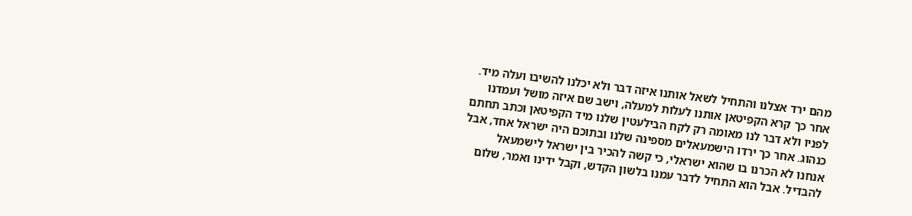מהם ירד אצלנו והתחיל לשאל אותנו איזה דבר ולא יכלנו להשיבו ועלה מיד. אחר כך קרא הקפיטאן אותנו לעלות למעלה, וישב שם איזה מושל ועמדנו לפניו ולא דבר לנו מאומה רק לקח הבילעטין שלנו מיד הקפיטאן וכתב תחתם כנהוג. אחר כך ירדו הישמעאלים מספינה שלנו ובתוכם היה ישראל אחד, אבל אנחנו לא הכרנו בו שהוא ישראלי, כי קשה להכיר בין ישראל לישמעאל להבדיל. אבל הוא התחיל לדבר עמנו בלשון הקדש, וקבל ידינו ואמר, שלום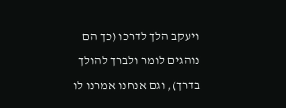ויעקב הלך לדרכו (כך הם נוהגים לומר ולברך להולך בדרך), וגם אנחנו אמרנו לו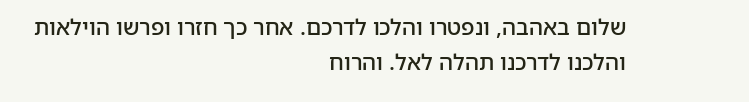שלום באהבה, ונפטרו והלכו לדרכם. אחר כך חזרו ופרשו הוילאות והלכנו לדרכנו תהלה לאל. והרוח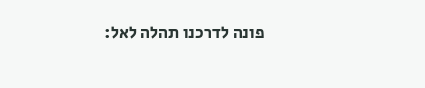פונה לדרכנו תהלה לאל: